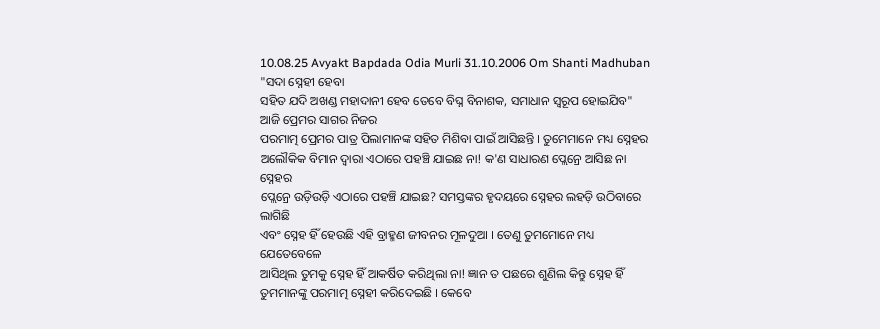10.08.25 Avyakt Bapdada Odia Murli 31.10.2006 Om Shanti Madhuban
"ସଦା ସ୍ନେହୀ ହେବା
ସହିତ ଯଦି ଅଖଣ୍ଡ ମହାଦାନୀ ହେବ ତେବେ ବିଘ୍ନ ବିନାଶକ, ସମାଧାନ ସ୍ୱରୂପ ହୋଇଯିବ"
ଆଜି ପ୍ରେମର ସାଗର ନିଜର
ପରମାତ୍ମ ପ୍ରେମର ପାତ୍ର ପିଲାମାନଙ୍କ ସହିତ ମିଶିବା ପାଇଁ ଆସିଛନ୍ତି । ତୁମେମାନେ ମଧ୍ୟ ସ୍ନେହର
ଅଲୌକିକ ବିମାନ ଦ୍ୱାରା ଏଠାରେ ପହଞ୍ଚି ଯାଇଛ ନା! କ'ଣ ସାଧାରଣ ପ୍ଲେନ୍ରେ ଆସିଛ ନା ସ୍ନେହର
ପ୍ଲେନ୍ରେ ଉଡ଼ିଉଡ଼ି ଏଠାରେ ପହଞ୍ଚି ଯାଇଛ? ସମସ୍ତଙ୍କର ହୃଦୟରେ ସ୍ନେହର ଲହଡ଼ି ଉଠିବାରେ ଲାଗିଛି
ଏବଂ ସ୍ନେହ ହିଁ ହେଉଛି ଏହି ବ୍ରାହ୍ମଣ ଜୀବନର ମୂଳଦୁଆ । ତେଣୁ ତୁମମୋନେ ମଧ୍ୟ ଯେତେବେଳେ
ଆସିଥିଲ ତୁମକୁ ସ୍ନେହ ହିଁ ଆକର୍ଷିତ କରିଥିଲା ନା! ଜ୍ଞାନ ତ ପଛରେ ଶୁଣିଲ କିନ୍ତୁ ସ୍ନେହ ହିଁ
ତୁମମାନଙ୍କୁ ପରମାତ୍ମ ସ୍ନେହୀ କରିଦେଇଛି । କେବେ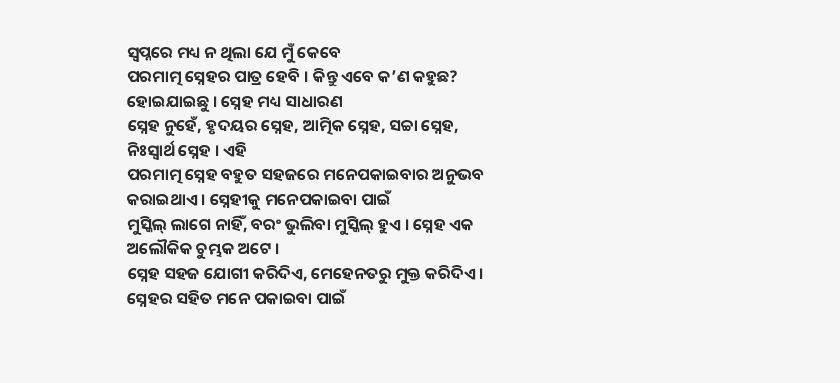ସ୍ୱପ୍ନରେ ମଧ୍ୟ ନ ଥିଲା ଯେ ମୁଁ କେବେ
ପରମାତ୍ମ ସ୍ନେହର ପାତ୍ର ହେବି । କିନ୍ତୁ ଏବେ କ’ଣ କହୁଛ? ହୋଇଯାଇଛୁ । ସ୍ନେହ ମଧ୍ୟ ସାଧାରଣ
ସ୍ନେହ ନୁହେଁ, ହୃଦୟର ସ୍ନେହ, ଆତ୍ମିକ ସ୍ନେହ, ସଚ୍ଚା ସ୍ନେହ, ନିଃସ୍ୱାର୍ଥ ସ୍ନେହ । ଏହି
ପରମାତ୍ମ ସ୍ନେହ ବହୁତ ସହଜରେ ମନେପକାଇବାର ଅନୁଭବ କରାଇଥାଏ । ସ୍ନେହୀକୁ ମନେପକାଇବା ପାଇଁ
ମୁସ୍କିଲ୍ ଲାଗେ ନାହିଁ, ବରଂ ଭୁଲିବା ମୁସ୍କିଲ୍ ହୁଏ । ସ୍ନେହ ଏକ ଅଲୌକିକ ଚୁମ୍ଭକ ଅଟେ ।
ସ୍ନେହ ସହଜ ଯୋଗୀ କରିଦିଏ, ମେହେନତରୁ ମୁକ୍ତ କରିଦିଏ । ସ୍ନେହର ସହିତ ମନେ ପକାଇବା ପାଇଁ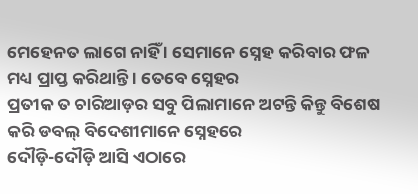ମେହେନତ ଲାଗେ ନାହିଁ । ସେମାନେ ସ୍ନେହ କରିବାର ଫଳ ମଧ୍ୟ ପ୍ରାପ୍ତ କରିଥାନ୍ତି । ତେବେ ସ୍ନେହର
ପ୍ରତୀକ ତ ଚାରିଆଡ଼ର ସବୁ ପିଲାମାନେ ଅଟନ୍ତି କିନ୍ତୁ ବିଶେଷ କରି ଡବଲ୍ ବିଦେଶୀମାନେ ସ୍ନେହରେ
ଦୌଡ଼ି-ଦୌଡ଼ି ଆସି ଏଠାରେ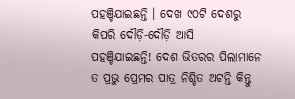ପହଞ୍ଚିଯାଇଛନ୍ତି । ଦେଖ ୯୦ଟି ଦେଶରୁ କିପରି ଦୌଡ଼ି-ଦୌଡ଼ି ଆସି
ପହଞ୍ଚିଯାଇଛନ୍ତି! ଦେଶ ଭିତରର ପିଲାମାନେ ତ ପ୍ରଭୁ ପ୍ରେମର ପାତ୍ର ନିଶ୍ଚିତ ଅଟନ୍ତି କିନ୍ତୁ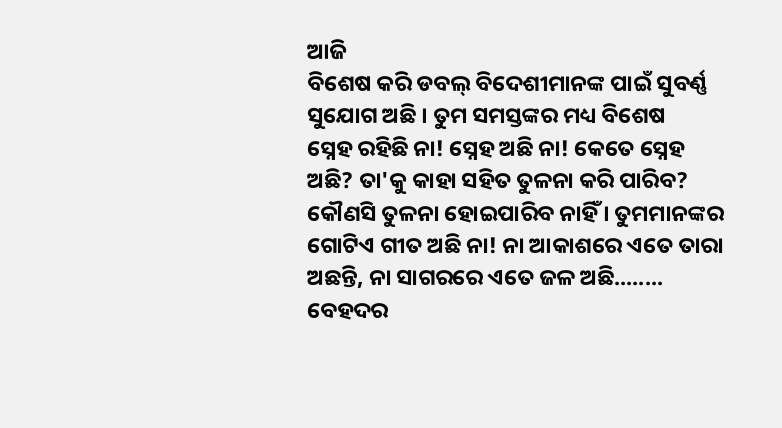ଆଜି
ବିଶେଷ କରି ଡବଲ୍ ବିଦେଶୀମାନଙ୍କ ପାଇଁ ସୁବର୍ଣ୍ଣ ସୁଯୋଗ ଅଛି । ତୁମ ସମସ୍ତଙ୍କର ମଧ୍ୟ ବିଶେଷ
ସ୍ନେହ ରହିଛି ନା! ସ୍ନେହ ଅଛି ନା! କେତେ ସ୍ନେହ ଅଛି? ତା'କୁ କାହା ସହିତ ତୁଳନା କରି ପାରିବ?
କୌଣସି ତୁଳନା ହୋଇପାରିବ ନାହିଁ । ତୁମମାନଙ୍କର ଗୋଟିଏ ଗୀତ ଅଛି ନା! ନା ଆକାଶରେ ଏତେ ତାରା
ଅଛନ୍ତି, ନା ସାଗରରେ ଏତେ ଜଳ ଅଛି........ ବେହଦର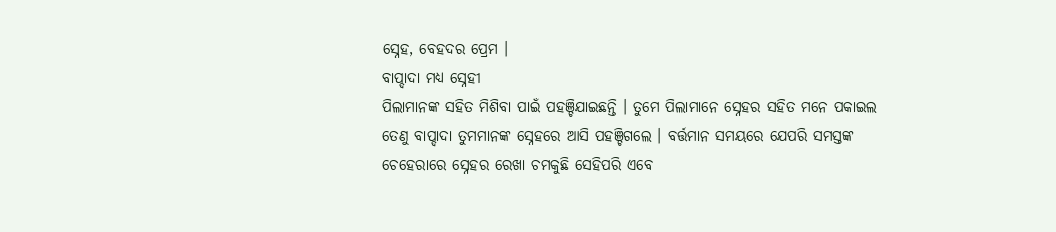ସ୍ନେହ, ବେହଦର ପ୍ରେମ ।
ବାପ୍ଦାଦା ମଧ୍ୟ ସ୍ନେହୀ
ପିଲାମାନଙ୍କ ସହିତ ମିଶିବା ପାଇଁ ପହଞ୍ଚିଯାଇଛନ୍ତି । ତୁମେ ପିଲାମାନେ ସ୍ନେହର ସହିତ ମନେ ପକାଇଲ
ତେଣୁ ବାପ୍ଦାଦା ତୁମମାନଙ୍କ ସ୍ନେହରେ ଆସି ପହଞ୍ଚିଗଲେ । ବର୍ତ୍ତମାନ ସମୟରେ ଯେପରି ସମସ୍ତଙ୍କ
ଚେହେରାରେ ସ୍ନେହର ରେଖା ଚମକୁଛି ସେହିପରି ଏବେ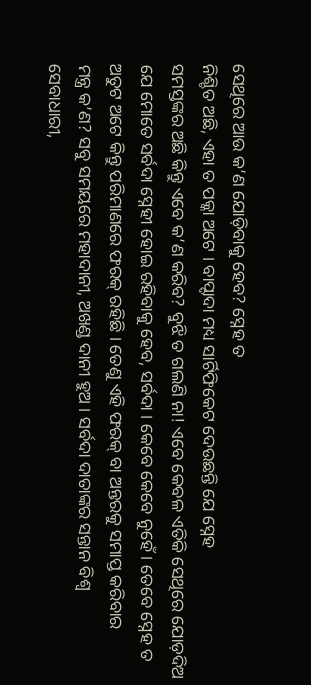ସେଥିରେ ଆଉ କ’ଣ ଯୋଡ଼ିବାକୁ ହେବ? ସ୍ନେହ ତ
ନିଶ୍ଚିତ ଅଛି, ଏହା ତ ପକ୍କା ଅଟେ । ବାପ୍ଦାଦା ମଧ୍ୟ ସାର୍ଟିଫିକେଟ ଦେଉଛନ୍ତି ଯେ ସ୍ନେହ
ସମସ୍ତଙ୍କର ଅଛି କିନ୍ତୁ ଏବେ କ’ଣ କରିବ? ବୁଝି ତ ଗଲଣି ନା! ଏବେ କେବଳ ଏତିକି ସେଥିରେ ଯୋଡ଼ଦିଅ
ଯେ ମୋତେ ସର୍ବଦା ସ୍ନେହୀ ହୋଇ ରହିବାକୁ ହେବ, ସର୍ବଦା । କେବେ କେବେ ନୁହେଁ । ତେବେ ସ୍ନେହ ତ
ଅତୁଟ ଅଟେ କିନ୍ତୁ ପରିମାଣରେ ଫରକ୍ ରହିଛି । ତେଣୁ ଏହି ଫରକ୍ ବା ଅନ୍ତରକୁ ସମାପ୍ତ କରିବାର
ମନ୍ତ୍ର କ’ଣ? ସବୁ ସମୟରେ ମହାଦାନୀ, ଅଖଣ୍ଡ ଦାନୀ ହୁଅ । ସର୍ବଦା ଦାତାଙ୍କର ସନ୍ତାନ ବିଶ୍ୱ
ସେବାଧାରୀ,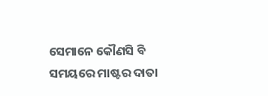ସେମାନେ କୌଣସି ବି ସମୟରେ ମାଷ୍ଟର ଦାତା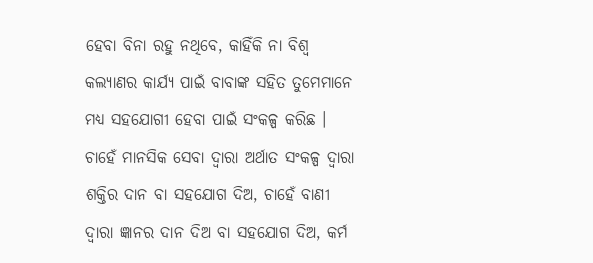ହେବା ବିନା ରହୁ ନଥିବେ, କାହିଁକି ନା ବିଶ୍ୱ
କଲ୍ୟାଣର କାର୍ଯ୍ୟ ପାଇଁ ବାବାଙ୍କ ସହିତ ତୁମେମାନେ ମଧ୍ୟ ସହଯୋଗୀ ହେବା ପାଇଁ ସଂକଳ୍ପ କରିଛ ।
ଚାହେଁ ମାନସିକ ସେବା ଦ୍ୱାରା ଅର୍ଥାତ ସଂକଳ୍ପ ଦ୍ୱାରା ଶକ୍ତିର ଦାନ ବା ସହଯୋଗ ଦିଅ, ଚାହେଁ ବାଣୀ
ଦ୍ୱାରା ଜ୍ଞାନର ଦାନ ଦିଅ ବା ସହଯୋଗ ଦିଅ, କର୍ମ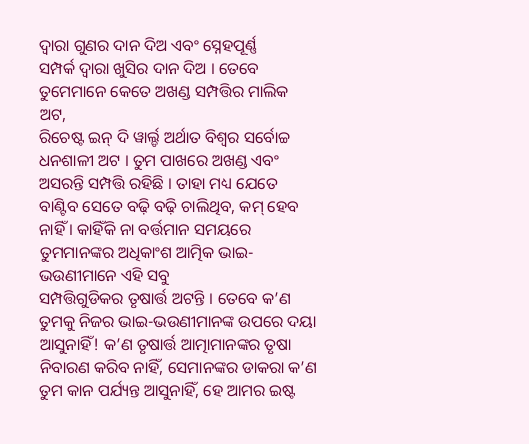ଦ୍ୱାରା ଗୁଣର ଦାନ ଦିଅ ଏବଂ ସ୍ନେହପୂର୍ଣ୍ଣ
ସମ୍ପର୍କ ଦ୍ୱାରା ଖୁସିର ଦାନ ଦିଅ । ତେବେ ତୁମେମାନେ କେତେ ଅଖଣ୍ଡ ସମ୍ପତ୍ତିର ମାଲିକ ଅଟ,
ରିଚେଷ୍ଟ ଇନ୍ ଦି ୱାର୍ଲ୍ଡ ଅର୍ଥାତ ବିଶ୍ୱର ସର୍ବୋଚ୍ଚ ଧନଶାଳୀ ଅଟ । ତୁମ ପାଖରେ ଅଖଣ୍ଡ ଏବଂ
ଅସରନ୍ତି ସମ୍ପତ୍ତି ରହିଛି । ତାହା ମଧ୍ୟ ଯେତେ ବାଣ୍ଟିବ ସେତେ ବଢ଼ି ବଢ଼ି ଚାଲିଥିବ, କମ୍ ହେବ
ନାହିଁ । କାହିଁକି ନା ବର୍ତ୍ତମାନ ସମୟରେ ତୁମମାନଙ୍କର ଅଧିକାଂଶ ଆତ୍ମିକ ଭାଇ-ଭଉଣୀମାନେ ଏହି ସବୁ
ସମ୍ପତ୍ତିଗୁଡିକର ତୃଷାର୍ତ୍ତ ଅଟନ୍ତି । ତେବେ କ’ଣ ତୁମକୁ ନିଜର ଭାଇ-ଭଉଣୀମାନଙ୍କ ଉପରେ ଦୟା
ଆସୁନାହିଁ! କ’ଣ ତୃଷାର୍ତ୍ତ ଆତ୍ମାମାନଙ୍କର ତୃଷା ନିବାରଣ କରିବ ନାହିଁ, ସେମାନଙ୍କର ଡାକରା କ’ଣ
ତୁମ କାନ ପର୍ଯ୍ୟନ୍ତ ଆସୁନାହିଁ, ହେ ଆମର ଇଷ୍ଟ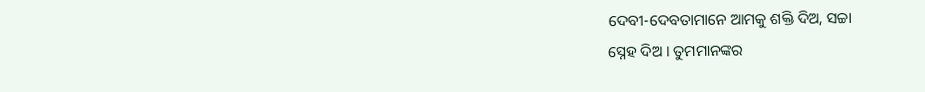ଦେବୀ-ଦେବତାମାନେ ଆମକୁ ଶକ୍ତି ଦିଅ, ସଚ୍ଚା
ସ୍ନେହ ଦିଅ । ତୁମମାନଙ୍କର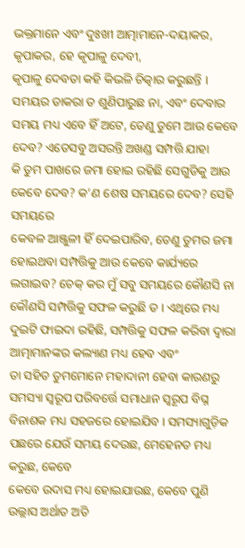ଭକ୍ତମାନେ ଏବଂ ଦୁଃଖୀ ଆତ୍ମାମାନେ-ଦୟାକର, କୃପାକର, ହେ କୃପାଳୁ ଦେବୀ,
କୃପାଳୁ ଦେବତା କହି କିଭଳି ଚିତ୍କାର କରୁଛନ୍ତି । ସମୟର ଡାକରା ତ ଶୁଣିପାରୁଛ ନା, ଏବଂ ଦେବାର
ସମୟ ମଧ୍ୟ ଏବେ ହିଁ ଅଟେ, ତେଣୁ ତୁମେ ଆଉ କେବେ ଦେବ? ଏତେସବୁ ଅସରନ୍ତି ଅଖଣ୍ଡ ସମ୍ପତ୍ତି ଯାହା
କି ତୁମ ପାଖରେ ଜମା ହୋଇ ରହିଛି ସେଗୁଡିକୁ ଆଉ କେବେ ଦେବ? କ’ଣ ଶେଷ ସମୟରେ ଦେବ? ସେହି ସମୟରେ
କେବଳ ଆଞ୍ଜୁଳୀ ହିଁ ଦେଇପାରିବ, ତେଣୁ ତୁମର ଜମା ହୋଇଥବା ସମ୍ପତ୍ତିକୁ ଆଉ କେବେ କାର୍ଯ୍ୟରେ
ଲଗାଇବ? ଚେକ୍ କର ମୁଁ ସବୁ ସମୟରେ କୌଣସି ନା କୌଣସି ସମ୍ପତ୍ତିକୁ ସଫଳ କରୁଛି ତ । ଏଥିରେ ମଧ୍ୟ
ଦୁଇଟି ଫାଇଦା ରହିଛି, ସମ୍ପତ୍ତିକୁ ସଫଳ କରିବା ଦ୍ୱାରା ଆତ୍ମାମାନଙ୍କର କଲ୍ୟାଣ ମଧ୍ୟ ହେବ ଏବଂ
ତା ସହିତ ତୁମମୋନେ ମହାଦାନୀ ହେବା କାରଣରୁ ସମସ୍ୟା ସ୍ୱରୂପ ପରିବର୍ତ୍ତେ ସମାଧାନ ସ୍ୱରୂପ ବିଘ୍ନ
ବିନାଶକ ମଧ୍ୟ ସହଜରେ ହୋଇଯିବ । ସମସ୍ୟାଗୁଡ଼ିକ ପଛରେ ଯେଉଁ ସମୟ ଦେଉଛ, ମେହେନତ ମଧ୍ୟ କରୁଛ, କେବେ
କେବେ ଉଦାସ ମଧ୍ୟ ହୋଇଯାଉଛ, କେବେ ପୁଣି ଉଲ୍ଲାସ ଅର୍ଥାତ ଅତି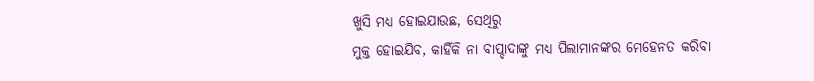ଖୁସି ମଧ୍ୟ ହୋଇଯାଉଛ, ସେଥିରୁ
ମୁକ୍ତ ହୋଇଯିବ, କାହିଁକି ନା ବାପ୍ଦାଦାଙ୍କୁ ମଧ୍ୟ ପିଲାମାନଙ୍କର ମେହେନତ କରିବା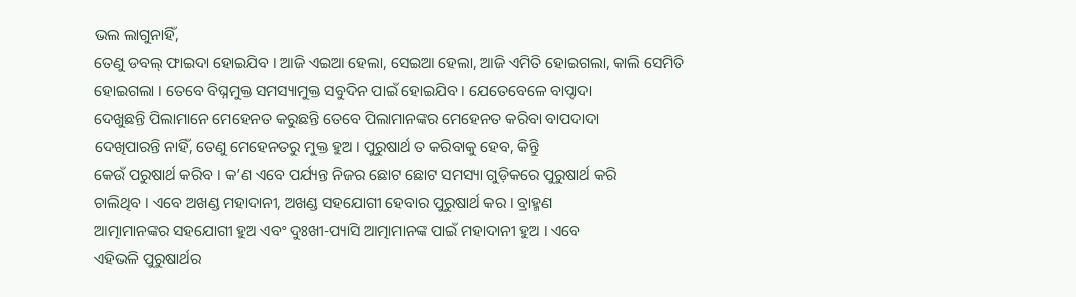ଭଲ ଲାଗୁନାହିଁ,
ତେଣୁ ଡବଲ୍ ଫାଇଦା ହୋଇଯିବ । ଆଜି ଏଇଆ ହେଲା, ସେଇଆ ହେଲା, ଆଜି ଏମିତି ହୋଇଗଲା, କାଲି ସେମିତି
ହୋଇଗଲା । ତେବେ ବିଘ୍ନମୁକ୍ତ ସମସ୍ୟାମୁକ୍ତ ସବୁଦିନ ପାଇଁ ହୋଇଯିବ । ଯେତେବେଳେ ବାପ୍ଦାଦା
ଦେଖୁଛନ୍ତି ପିଲାମାନେ ମେହେନତ କରୁଛନ୍ତି ତେବେ ପିଲାମାନଙ୍କର ମେହେନତ କରିବା ବାପଦାଦା
ଦେଖିପାରନ୍ତି ନାହିଁ, ତେଣୁ ମେହେନତରୁ ମୁକ୍ତ ହୁଅ । ପୁରୁଷାର୍ଥ ତ କରିବାକୁ ହେବ, କିନ୍ତିୁ
କେଉଁ ପରୁଷାର୍ଥ କରିବ । କ’ଣ ଏବେ ପର୍ଯ୍ୟନ୍ତ ନିଜର ଛୋଟ ଛୋଟ ସମସ୍ୟା ଗୁଡ଼ିକରେ ପୁରୁଷାର୍ଥ କରି
ଚାଲିଥିବ । ଏବେ ଅଖଣ୍ଡ ମହାଦାନୀ, ଅଖଣ୍ଡ ସହଯୋଗୀ ହେବାର ପୁରୁଷାର୍ଥ କର । ବ୍ରାହ୍ମଣ
ଆତ୍ମାମାନଙ୍କର ସହଯୋଗୀ ହୁଅ ଏବଂ ଦୁଃଖୀ-ପ୍ୟାସି ଆତ୍ମାମାନଙ୍କ ପାଇଁ ମହାଦାନୀ ହୁଅ । ଏବେ
ଏହିଭଳି ପୁରୁଷାର୍ଥର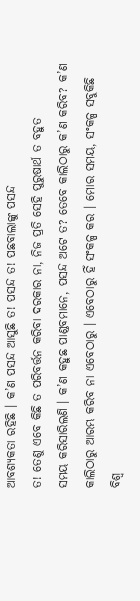ଆବଶ୍ୟକତା ରହିଛି । କ’ଣ ପସନ୍ଦ ଆସୁଛି ତ! ପସନ୍ଦ ତ! ପଛବାଲାଙ୍କୁ ପସନ୍ଦ
ତ! ତେଣୁ ଏବେ କିଛି ତ ପରିବର୍ତ୍ତନ କରିବା ଦରକାର ନା, ନିଜ ପ୍ରତି ସେହି ପୁରୁଷାର୍ଥ ତ ବହୁତ
ସମୟ କରିସାରିଲଣି । କ’ଣ କହୁଛ ପାଣ୍ଡବମାନେ, ପସନ୍ଦ ଅଟେ ତ? ତେବେ କାଲିଠାରୁ କ’ଣ କରିବ? କ’ଣ
କାଲିଠାରୁ ଆରମ୍ଭ କରିବ ନା ଏବେଠାରୁ । ଏବେଠାରୁ ହିଁ ସଂକଳ୍ପ କର । ମୋର ସମୟ, ସଂକଳ୍ପ ସବୁକିଛି
ବିଶ୍ୱ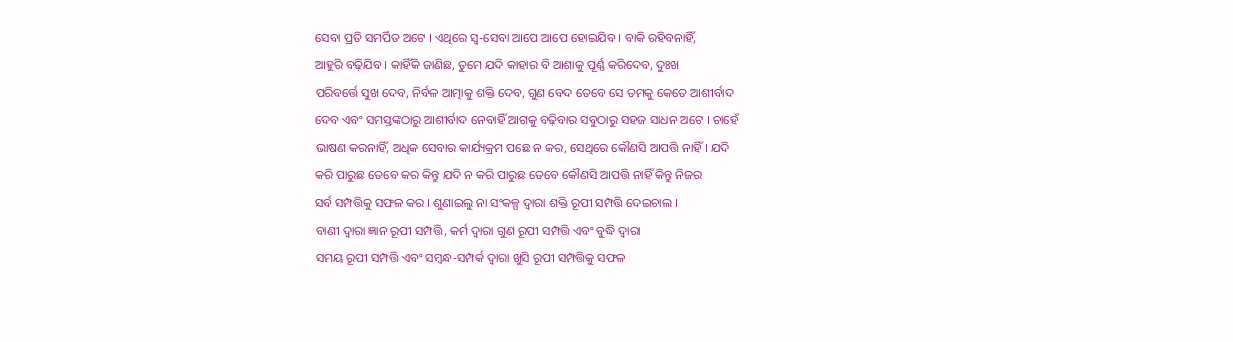ସେବା ପ୍ରତି ସମର୍ପିତ ଅଟେ । ଏଥିରେ ସ୍ୱ-ସେବା ଆପେ ଆପେ ହୋଇଯିବ । ବାକି ରହିବନାହିଁ,
ଆହୁରି ବଢ଼ିଯିବ । କାହିଁକି ଜାଣିଛ, ତୁମେ ଯଦି କାହାର ବି ଆଶାକୁ ପୂର୍ଣ୍ଣ କରିଦେବ, ଦୁଃଖ
ପରିବର୍ତ୍ତେ ସୁଖ ଦେବ, ନିର୍ବଳ ଆତ୍ମାକୁ ଶକ୍ତି ଦେବ, ଗୁଣ ବେଦ ତେବେ ସେ ତମକୁ କେତେ ଆଶୀର୍ବାଦ
ଦେବ ଏବଂ ସମସ୍ତଙ୍କଠାରୁ ଆଶୀର୍ବାଦ ନେବାହିଁ ଆଗକୁ ବଢ଼ିବାର ସବୁଠାରୁ ସହଜ ସାଧନ ଅଟେ । ଚାହେଁ
ଭାଷଣ କରନାହିଁ, ଅଧିକ ସେବାର କାର୍ଯ୍ୟକ୍ରମ ପଛେ ନ କର, ସେଥିରେ କୌଣସି ଆପତ୍ତି ନାହିଁ । ଯଦି
କରି ପାରୁଛ ତେବେ କର କିନ୍ତୁ ଯଦି ନ କରି ପାରୁଛ ତେବେ କୌଣସି ଆପତ୍ତି ନାହିଁ କିନ୍ତୁ ନିଜର
ସର୍ବ ସମ୍ପତ୍ତିକୁ ସଫଳ କର । ଶୁଣାଇଲୁ ନା ସଂକଳ୍ପ ଦ୍ୱାରା ଶକ୍ତି ରୂପୀ ସମ୍ପତ୍ତି ଦେଇଚାଲ ।
ବାଣୀ ଦ୍ୱାରା ଜ୍ଞାନ ରୂପୀ ସମ୍ପତ୍ତି, କର୍ମ ଦ୍ୱାରା ଗୁଣ ରୂପୀ ସମ୍ପତ୍ତି ଏବଂ ବୁଦ୍ଧି ଦ୍ୱାରା
ସମୟ ରୂପୀ ସମ୍ପତ୍ତି ଏବଂ ସମ୍ବନ୍ଧ-ସମ୍ପର୍କ ଦ୍ୱାରା ଖୁସି ରୂପୀ ସମ୍ପତ୍ତିକୁ ସଫଳ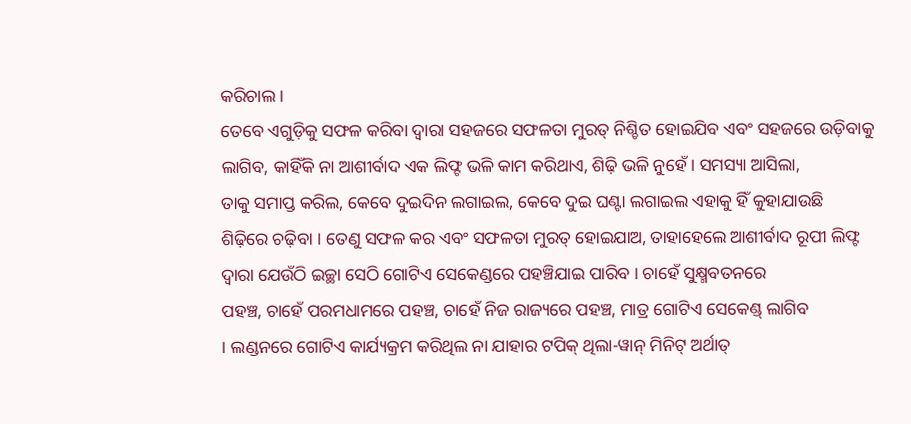କରିଚାଲ ।
ତେବେ ଏଗୁଡ଼ିକୁ ସଫଳ କରିବା ଦ୍ୱାରା ସହଜରେ ସଫଳତା ମୁରତ୍ ନିଶ୍ଚିତ ହୋଇଯିବ ଏବଂ ସହଜରେ ଉଡ଼ିବାକୁ
ଲାଗିବ, କାହିଁକି ନା ଆଶୀର୍ବାଦ ଏକ ଲିଫ୍ଟ ଭଳି କାମ କରିଥାଏ, ଶିଢ଼ି ଭଳି ନୁହେଁ । ସମସ୍ୟା ଆସିଲା,
ତାକୁ ସମାପ୍ତ କରିଲ, କେବେ ଦୁଇଦିନ ଲଗାଇଲ, କେବେ ଦୁଇ ଘଣ୍ଟା ଲଗାଇଲ ଏହାକୁ ହିଁ କୁହାଯାଉଛି
ଶିଢ଼ିରେ ଚଢ଼ିବା । ତେଣୁ ସଫଳ କର ଏବଂ ସଫଳତା ମୁରତ୍ ହୋଇଯାଅ, ତାହାହେଲେ ଆଶୀର୍ବାଦ ରୂପୀ ଲିଫ୍ଟ
ଦ୍ୱାରା ଯେଉଁଠି ଇଚ୍ଛା ସେଠି ଗୋଟିଏ ସେକେଣ୍ଡରେ ପହଞ୍ଚିଯାଇ ପାରିବ । ଚାହେଁ ସୁକ୍ଷ୍ମବତନରେ
ପହଞ୍ଚ, ଚାହେଁ ପରମଧାମରେ ପହଞ୍ଚ, ଚାହେଁ ନିଜ ରାଜ୍ୟରେ ପହଞ୍ଚ, ମାତ୍ର ଗୋଟିଏ ସେକେଣ୍ଡ୍ ଲାଗିବ
। ଲଣ୍ଡନରେ ଗୋଟିଏ କାର୍ଯ୍ୟକ୍ରମ କରିଥିଲ ନା ଯାହାର ଟପିକ୍ ଥିଲା-ୱାନ୍ ମିନିଟ୍ ଅର୍ଥାତ୍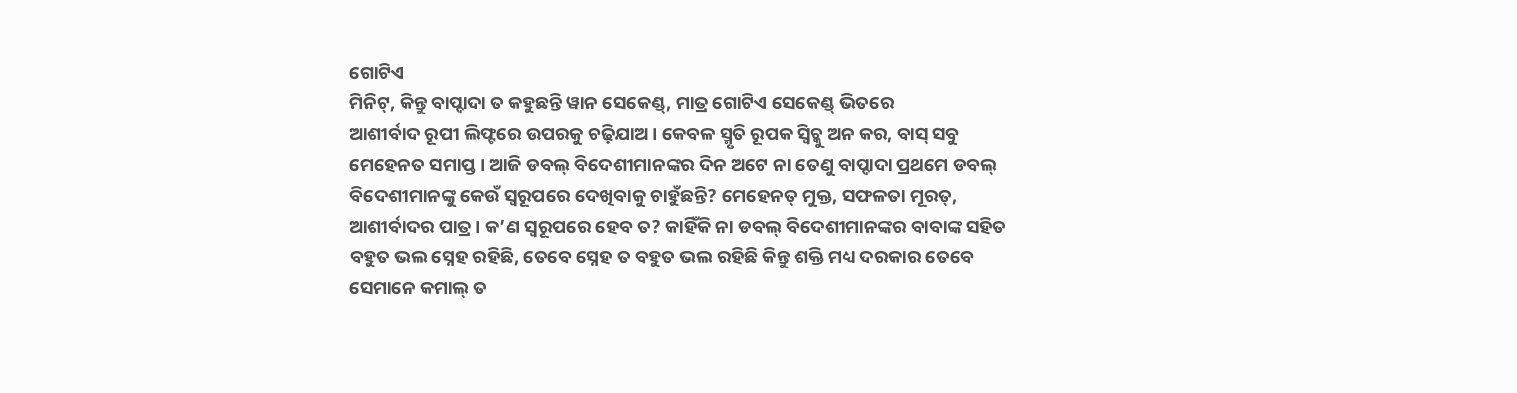ଗୋଟିଏ
ମିନିଟ୍, କିନ୍ତୁ ବାପ୍ଦାଦା ତ କହୁଛନ୍ତି ୱାନ ସେକେଣ୍ଡ୍, ମାତ୍ର ଗୋଟିଏ ସେକେଣ୍ଡ୍ ଭିତରେ
ଆଶୀର୍ବାଦ ରୂପୀ ଲିଫ୍ଟରେ ଉପରକୁ ଚଢ଼ିଯାଅ । କେବଳ ସ୍ମୃତି ରୂପକ ସ୍ୱିଚ୍କୁ ଅନ କର, ବାସ୍ ସବୁ
ମେହେନତ ସମାପ୍ତ । ଆଜି ଡବଲ୍ ବିଦେଶୀମାନଙ୍କର ଦିନ ଅଟେ ନା ତେଣୁ ବାପ୍ଦାଦା ପ୍ରଥମେ ଡବଲ୍
ବିଦେଶୀମାନଙ୍କୁ କେଉଁ ସ୍ୱରୂପରେ ଦେଖିବାକୁ ଚାହୁଁଛନ୍ତି? ମେହେନତ୍ ମୁକ୍ତ, ସଫଳତା ମୂରତ୍,
ଆଶୀର୍ବାଦର ପାତ୍ର । କ’ଣ ସ୍ୱରୂପରେ ହେବ ତ? କାହିଁକି ନା ଡବଲ୍ ବିଦେଶୀମାନଙ୍କର ବାବାଙ୍କ ସହିତ
ବହୁତ ଭଲ ସ୍ନେହ ରହିଛି, ତେବେ ସ୍ନେହ ତ ବହୁତ ଭଲ ରହିଛି କିନ୍ତୁ ଶକ୍ତି ମଧ୍ୟ ଦରକାର ତେବେ
ସେମାନେ କମାଲ୍ ତ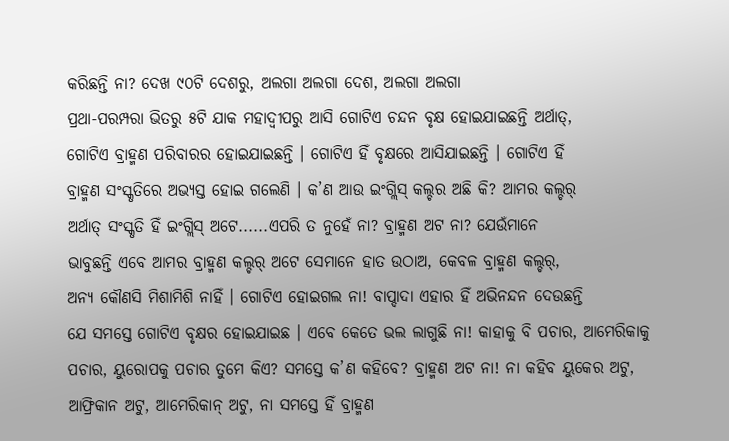କରିଛନ୍ତି ନା? ଦେଖ ୯୦ଟି ଦେଶରୁ, ଅଲଗା ଅଲଗା ଦେଶ, ଅଲଗା ଅଲଗା
ପ୍ରଥା-ପରମ୍ପରା ଭିତରୁ ୫ଟି ଯାକ ମହାଦ୍ୱୀପରୁ ଆସି ଗୋଟିଏ ଚନ୍ଦନ ବୃକ୍ଷ ହୋଇଯାଇଛନ୍ତି ଅର୍ଥାତ୍,
ଗୋଟିଏ ବ୍ରାହ୍ମଣ ପରିବାରର ହୋଇଯାଇଛନ୍ତି । ଗୋଟିଏ ହିଁ ବୃକ୍ଷରେ ଆସିଯାଇଛନ୍ତି । ଗୋଟିଏ ହିଁ
ବ୍ରାହ୍ମଣ ସଂସ୍କୃତିରେ ଅଭ୍ୟସ୍ତ ହୋଇ ଗଲେଣି । କ’ଣ ଆଉ ଇଂଗ୍ଲିସ୍ କଲ୍ଚର ଅଛି କି? ଆମର କଲ୍ଚର୍
ଅର୍ଥାତ୍ ସଂସ୍କୃତି ହିଁ ଇଂଗ୍ଲିସ୍ ଅଟେ......ଏପରି ତ ନୁହେଁ ନା? ବ୍ରାହ୍ମଣ ଅଟ ନା? ଯେଉଁମାନେ
ଭାବୁଛନ୍ତି ଏବେ ଆମର ବ୍ରାହ୍ମଣ କଲ୍ଚର୍ ଅଟେ ସେମାନେ ହାତ ଉଠାଅ, କେବଳ ବ୍ରାହ୍ମଣ କଲ୍ଚର୍,
ଅନ୍ୟ କୌଣସି ମିଶାମିଶି ନାହିଁ । ଗୋଟିଏ ହୋଇଗଲ ନା! ବାପ୍ଦାଦା ଏହାର ହିଁ ଅଭିନନ୍ଦନ ଦେଉଛନ୍ତି
ଯେ ସମସ୍ତେ ଗୋଟିଏ ବୃକ୍ଷର ହୋଇଯାଇଛ । ଏବେ କେତେ ଭଲ ଲାଗୁଛି ନା! କାହାକୁ ବି ପଚାର, ଆମେରିକାକୁ
ପଚାର, ୟୁରୋପକୁ ପଚାର ତୁମେ କିଏ? ସମସ୍ତେ କ’ଣ କହିବେ? ବ୍ରାହ୍ମଣ ଅଟ ନା! ନା କହିବ ୟୁକେର ଅଟୁ,
ଆଫ୍ରିକାନ ଅଟୁ, ଆମେରିକାନ୍ ଅଟୁ, ନା ସମସ୍ତେ ହିଁ ବ୍ରାହ୍ମଣ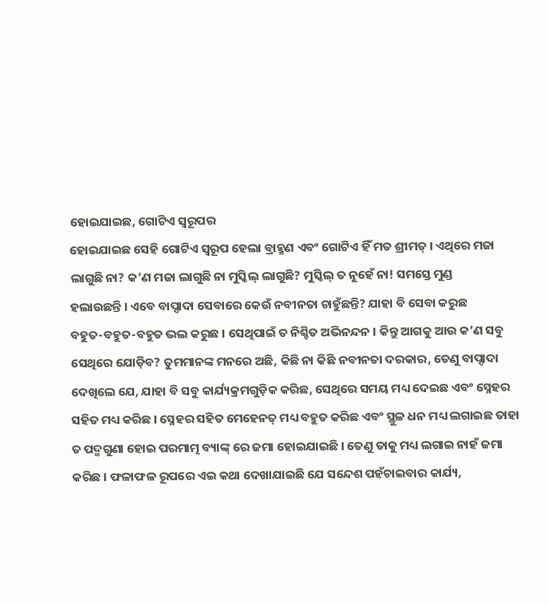ହୋଇଯାଇଛ, ଗୋଟିଏ ସ୍ୱରୂପର
ହୋଇଯାଇଛ ସେହି ଗୋଟିଏ ସ୍ୱରୂପ ହେଲା ବ୍ରାହ୍ମଣ ଏବଂ ଗୋଟିଏ ହିଁ ମତ ଶ୍ରୀମତ୍ । ଏଥିରେ ମଜା
ଲାଗୁଛି ନା? କ’ଣ ମଜା ଲାଗୁଛି ନା ମୁସ୍କିଲ୍ ଲାଗୁଛି? ମୁସ୍କିଲ୍ ତ ନୁହେଁ ନା! ସମସ୍ତେ ମୁଣ୍ଡ
ହଲାଉଛନ୍ତି । ଏବେ ବାପ୍ଦାଦା ସେବାରେ କେଉଁ ନବୀନତା ଚାହୁଁଛନ୍ତି? ଯାହା ବି ସେବା କରୁଛ
ବହୁତ-ବହୁତ-ବହୁତ ଭଲ କରୁଛ । ସେଥିପାଇଁ ତ ନିଶ୍ଚିତ ଅଭିନନ୍ଦନ । କିନ୍ତୁ ଆଗକୁ ଆଉ କ’ଣ ସବୁ
ସେଥିରେ ଯୋଡ଼ିବ? ତୁମମାନଙ୍କ ମନରେ ଅଛି, କିଛି ନା କିଛି ନବୀନତା ଦରକାର, ତେଣୁ ବାପ୍ଦାଦା
ଦେଖିଲେ ଯେ, ଯାହା ବି ସବୁ କାର୍ଯ୍ୟକ୍ରମଗୁଡ଼ିକ କରିଛ, ସେଥିରେ ସମୟ ମଧ୍ୟ ଦେଇଛ ଏବଂ ସ୍ନେହର
ସହିତ ମଧ୍ୟ କରିଛ । ସ୍ନେହର ସହିତ ମେହେନତ୍ ମଧ୍ୟ ବହୁତ କରିଛ ଏବଂ ସ୍ଥୁଳ ଧନ ମଧ୍ୟ ଲଗାଇଛ ତାହା
ତ ପଦ୍ମଗୁଣା ହୋଇ ପରମାତ୍ମ ବ୍ୟାଙ୍କ୍ ରେ ଜମା ହୋଇଯାଇଛି । ତେଣୁ ତାକୁ ମଧ୍ୟ ଲଗାଇ ନାହଁ ଜମା
କରିଛ । ଫଳାଫଳ ରୂପରେ ଏଇ କଥା ଦେଖାଯାଇଛି ଯେ ସନ୍ଦେଶ ପହଁଚାଇବାର କାର୍ଯ୍ୟ,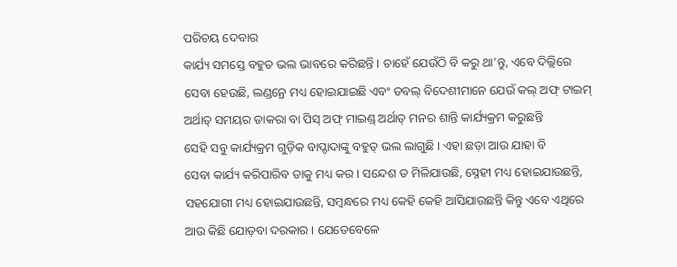ପରିଚୟ ଦେବାର
କାର୍ଯ୍ୟ ସମସ୍ତେ ବହୁତ ଭଲ ଭାବରେ କରିଛନ୍ତି । ଚାହେଁ ଯେଉଁଠି ବି କରୁ ଥା'ନ୍ତୁ, ଏବେ ଦିଲ୍ଲିରେ
ସେବା ହେଉଛି, ଲଣ୍ଡନ୍ରେ ମଧ୍ୟ ହୋଇଯାଇଛି ଏବଂ ଡବଲ୍ ବିଦେଶୀମାନେ ଯେଉଁ କଲ୍ ଅଫ୍ ଟାଇମ୍
ଅର୍ଥାତ୍ ସମୟର ଡାକରା ବା ପିସ୍ ଅଫ୍ ମାଇଣ୍ଡ୍ ଅର୍ଥାତ୍ ମନର ଶାନ୍ତି କାର୍ଯ୍ୟକ୍ରମ କରୁଛନ୍ତି
ସେହି ସବୁ କାର୍ଯ୍ୟକ୍ରମ ଗୁଡ଼ିକ ବାପ୍ଦାଦାଙ୍କୁ ବହୁତ୍ ଭଲ ଲାଗୁଛି । ଏହା ଛଡ଼ା ଆଉ ଯାହା ବି
ସେବା କାର୍ଯ୍ୟ କରିପାରିବ ତାକୁ ମଧ୍ୟ କର । ସନ୍ଦେଶ ତ ମିଳିଯାଉଛି, ସ୍ନେହୀ ମଧ୍ୟ ହୋଇଯାଉଛନ୍ତି,
ସହଯୋଗୀ ମଧ୍ୟ ହୋଇଯାଉଛନ୍ତି, ସମ୍ବନ୍ଧରେ ମଧ୍ୟ କେହି କେହି ଆସିଯାଉଛନ୍ତି କିନ୍ତୁ ଏବେ ଏଥିରେ
ଆଉ କିଛି ଯୋଡ଼ବା ଦରକାର । ଯେତେବେଳେ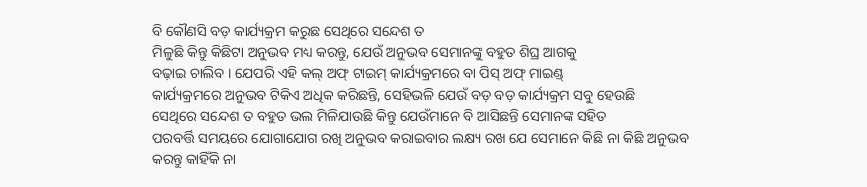ବି କୌଣସି ବଡ଼ କାର୍ଯ୍ୟକ୍ରମ କରୁଛ ସେଥିରେ ସନ୍ଦେଶ ତ
ମିଳୁଛି କିନ୍ତୁ କିଛିଟା ଅନୁଭବ ମଧ୍ୟ କରନ୍ତୁ, ଯେଉଁ ଅନୁଭବ ସେମାନଙ୍କୁ ବହୁତ ଶିଘ୍ର ଆଗକୁ
ବଢ଼ାଇ ଚାଲିବ । ଯେପରି ଏହି କଲ୍ ଅଫ୍ ଟାଇମ୍ କାର୍ଯ୍ୟକ୍ରମରେ ବା ପିସ୍ ଅଫ୍ ମାଇଣ୍ଡ୍
କାର୍ଯ୍ୟକ୍ରମରେ ଅନୁଭବ ଟିକିଏ ଅଧିକ କରିଛନ୍ତି, ସେହିଭଳି ଯେଉଁ ବଡ଼ ବଡ଼ କାର୍ଯ୍ୟକ୍ରମ ସବୁ ହେଉଛି
ସେଥିରେ ସନ୍ଦେଶ ତ ବହୁତ ଭଲ ମିଳିଯାଉଛି କିନ୍ତୁ ଯେଉଁମାନେ ବି ଆସିଛନ୍ତି ସେମାନଙ୍କ ସହିତ
ପରବର୍ତ୍ତି ସମୟରେ ଯୋଗାଯୋଗ ରଖି ଅନୁଭବ କରାଇବାର ଲକ୍ଷ୍ୟ ରଖ ଯେ ସେମାନେ କିଛି ନା କିଛି ଅନୁଭବ
କରନ୍ତୁ କାହିଁକି ନା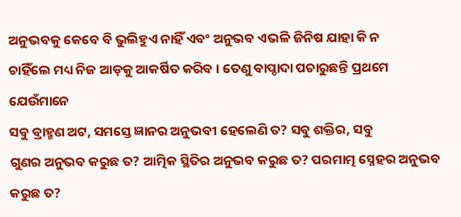ଅନୁଭବକୁ କେବେ ବି ଭୁଲିହୁଏ ନାହିଁ ଏବଂ ଅନୁଭବ ଏଭଳି ଜିନିଷ ଯାହା କି ନ
ଚାହିଁଲେ ମଧ୍ୟ ନିଜ ଆଡ଼କୁ ଆକର୍ଷିତ କରିବ । ତେଣୁ ବାପ୍ଦାଦା ପଚାରୁଛନ୍ତି ପ୍ରଥମେ ଯେଉଁମାନେ
ସବୁ ବ୍ରାହ୍ମଣ ଅଟ, ସମସ୍ତେ ଜ୍ଞାନର ଅନୁଭବୀ ହେଲେଣି ତ? ସବୁ ଶକ୍ତିର, ସବୁ
ଗୁଣର ଅନୁଭବ କରୁଛ ତ? ଆତ୍ମିକ ସ୍ଥିତିର ଅନୁଭବ କରୁଛ ତ? ପରମାତ୍ମ ସ୍ନେହର ଅନୁଭବ କରୁଛ ତ?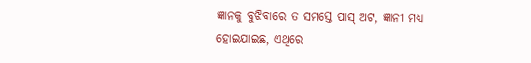ଜ୍ଞାନକୁ ବୁଝିବାରେ ତ ସମସ୍ତେ ପାସ୍ ଅଟ, ଜ୍ଞାନୀ ମଧ୍ୟ ହୋଇଯାଇଛ, ଏଥିରେ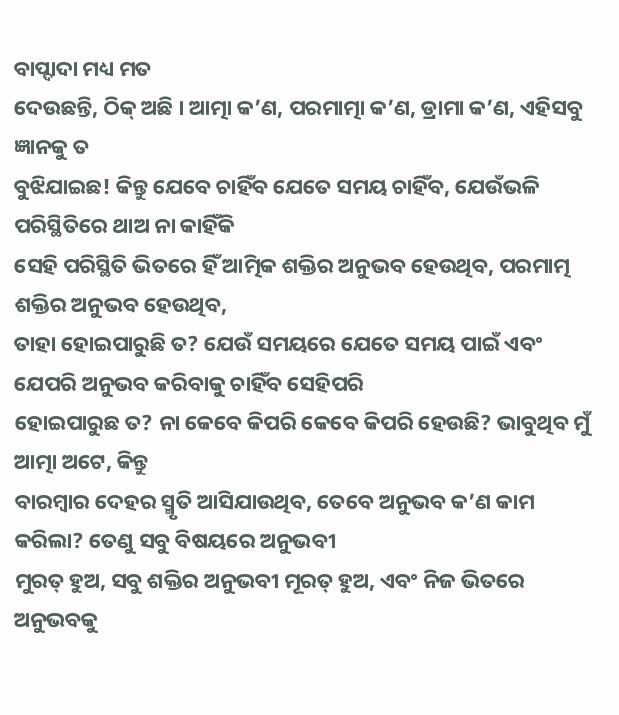ବାପ୍ଦାଦା ମଧ୍ୟ ମତ
ଦେଉଛନ୍ତି, ଠିକ୍ ଅଛି । ଆତ୍ମା କ’ଣ, ପରମାତ୍ମା କ’ଣ, ଡ୍ରାମା କ’ଣ, ଏହିସବୁ ଜ୍ଞାନକୁ ତ
ବୁଝିଯାଇଛ! କିନ୍ତୁ ଯେବେ ଚାହିଁବ ଯେତେ ସମୟ ଚାହିଁବ, ଯେଉଁଭଳି ପରିସ୍ଥିତିରେ ଥାଅ ନା କାହିଁକି
ସେହି ପରିସ୍ଥିତି ଭିତରେ ହିଁ ଆତ୍ମିକ ଶକ୍ତିର ଅନୁଭବ ହେଉଥିବ, ପରମାତ୍ମ ଶକ୍ତିର ଅନୁଭବ ହେଉଥିବ,
ତାହା ହୋଇପାରୁଛି ତ? ଯେଉଁ ସମୟରେ ଯେତେ ସମୟ ପାଇଁ ଏବଂ ଯେପରି ଅନୁଭବ କରିବାକୁ ଚାହିଁବ ସେହିପରି
ହୋଇପାରୁଛ ତ? ନା କେବେ କିପରି କେବେ କିପରି ହେଉଛି? ଭାବୁଥିବ ମୁଁ ଆତ୍ମା ଅଟେ, କିନ୍ତୁ
ବାରମ୍ବାର ଦେହର ସ୍ମୃତି ଆସିଯାଉଥିବ, ତେବେ ଅନୁଭବ କ’ଣ କାମ କରିଲା? ତେଣୁ ସବୁ ବିଷୟରେ ଅନୁଭବୀ
ମୁରତ୍ ହୁଅ, ସବୁ ଶକ୍ତିର ଅନୁଭବୀ ମୂରତ୍ ହୁଅ, ଏବଂ ନିଜ ଭିତରେ ଅନୁଭବକୁ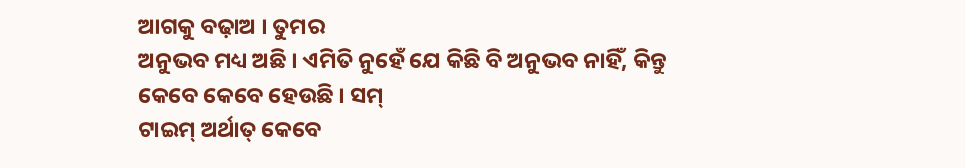ଆଗକୁ ବଢ଼ାଅ । ତୁମର
ଅନୁଭବ ମଧ୍ୟ ଅଛି । ଏମିତି ନୁହେଁ ଯେ କିଛି ବି ଅନୁଭବ ନାହିଁ, କିନ୍ତୁ କେବେ କେବେ ହେଉଛି । ସମ୍
ଟାଇମ୍ ଅର୍ଥାତ୍ କେବେ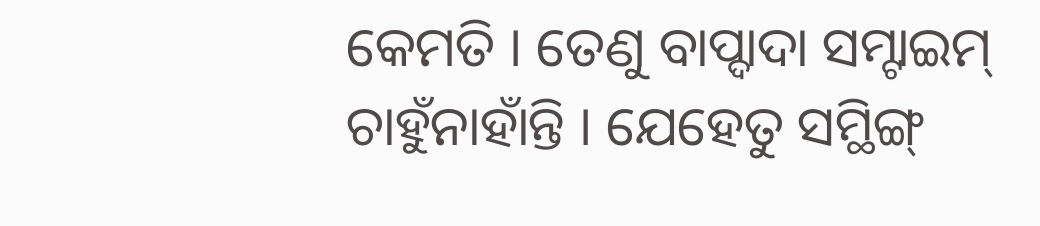କେମତି । ତେଣୁ ବାପ୍ଦାଦା ସମ୍ଟାଇମ୍ ଚାହୁଁନାହାଁନ୍ତି । ଯେହେତୁ ସମ୍ଥିଙ୍ଗ୍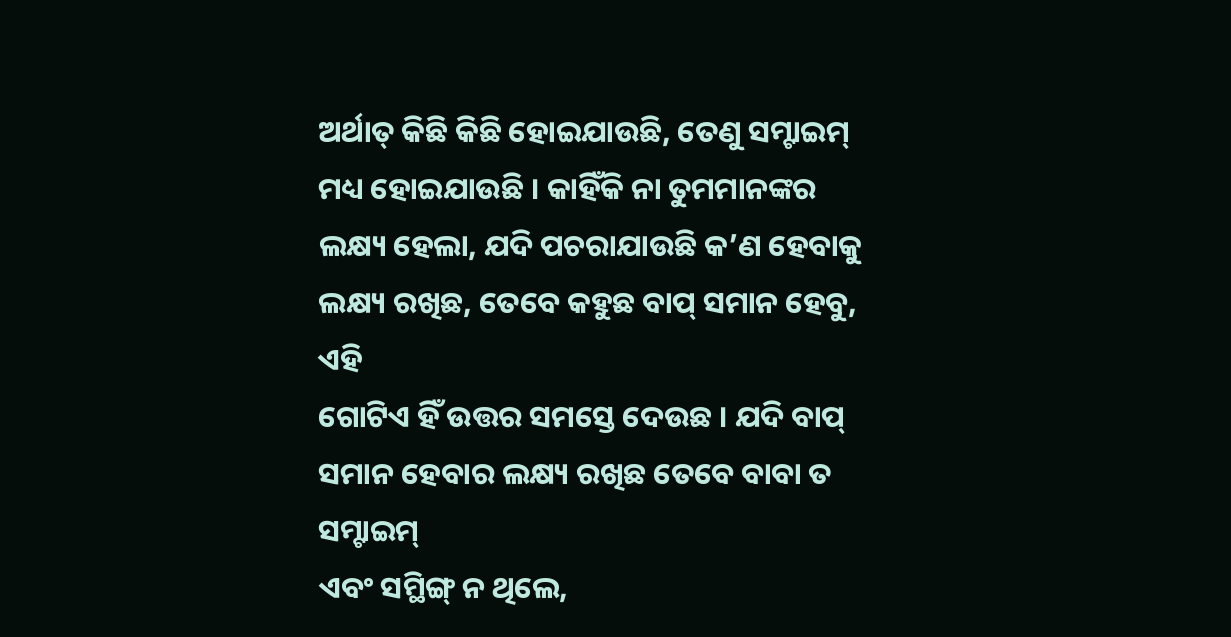ଅର୍ଥାତ୍ କିଛି କିଛି ହୋଇଯାଉଛି, ତେଣୁ ସମ୍ଟାଇମ୍ ମଧ୍ୟ ହୋଇଯାଉଛି । କାହିଁକି ନା ତୁମମାନଙ୍କର
ଲକ୍ଷ୍ୟ ହେଲା, ଯଦି ପଚରାଯାଉଛି କ’ଣ ହେବାକୁ ଲକ୍ଷ୍ୟ ରଖିଛ, ତେବେ କହୁଛ ବାପ୍ ସମାନ ହେବୁ, ଏହି
ଗୋଟିଏ ହିଁ ଉତ୍ତର ସମସ୍ତେ ଦେଉଛ । ଯଦି ବାପ୍ ସମାନ ହେବାର ଲକ୍ଷ୍ୟ ରଖିଛ ତେବେ ବାବା ତ ସମ୍ଟାଇମ୍
ଏବଂ ସମ୍ଥିଙ୍ଗ୍ ନ ଥିଲେ,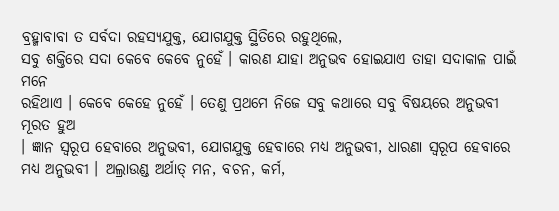ବ୍ରହ୍ମାବାବା ତ ସର୍ବଦା ରହସ୍ୟଯୁକ୍ତ, ଯୋଗଯୁକ୍ତ ସ୍ଥିତିରେ ରହୁଥିଲେ,
ସବୁ ଶକ୍ତିରେ ସଦା କେବେ କେବେ ନୁହେଁ । କାରଣ ଯାହା ଅନୁଭବ ହୋଇଯାଏ ତାହା ସଦାକାଳ ପାଇଁ ମନେ
ରହିଥାଏ । କେବେ କେହେ ନୁହେଁ । ତେଣୁ ପ୍ରଥମେ ନିଜେ ସବୁ କଥାରେ ସବୁ ବିଷୟରେ ଅନୁଭବୀ ମୂରତ ହୁଅ
। ଜ୍ଞାନ ସ୍ୱରୂପ ହେବାରେ ଅନୁଭବୀ, ଯୋଗଯୁକ୍ତ ହେବାରେ ମଧ୍ୟ ଅନୁଭବୀ, ଧାରଣା ସ୍ୱରୂପ ହେବାରେ
ମଧ୍ୟ ଅନୁଭବୀ । ଅଲ୍ରାଉଣ୍ଡ ଅର୍ଥାତ୍ ମନ, ବଚନ, କର୍ମ,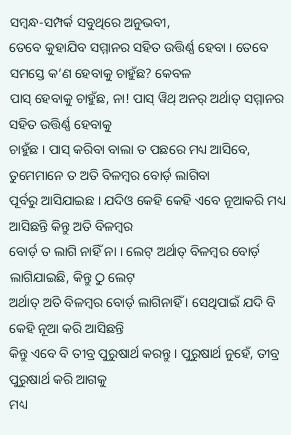ସମ୍ବନ୍ଧ-ସମ୍ପର୍କ ସବୁଥିରେ ଅନୁଭବୀ,
ତେବେ କୁହାଯିବ ସମ୍ମାନର ସହିତ ଉତ୍ତିର୍ଣ୍ଣ ହେବା । ତେବେ ସମସ୍ତେ କ’ଣ ହେବାକୁ ଚାହୁଁଛ? କେବଳ
ପାସ୍ ହେବାକୁ ଚାହୁଁଛ, ନା! ପାସ୍ ୱିଥ୍ ଅନର୍ ଅର୍ଥାତ୍ ସମ୍ମାନର ସହିତ ଉତ୍ତିର୍ଣ୍ଣ ହେବାକୁ
ଚାହୁଁଛ । ପାସ୍ କରିବା ବାଲା ତ ପଛରେ ମଧ୍ୟ ଆସିବେ, ତୁମେମାନେ ତ ଅତି ବିଳମ୍ବର ବୋର୍ଡ଼ ଲାଗିବା
ପୂର୍ବରୁ ଆସିଯାଇଛ । ଯଦିଓ କେହି କେହି ଏବେ ନୂଆକରି ମଧ୍ୟ ଆସିଛନ୍ତି କିନ୍ତୁ ଅତି ବିଳମ୍ବର
ବୋର୍ଡ଼ ତ ଲାଗି ନାହିଁ ନା । ଲେଟ୍ ଅର୍ଥାତ୍ ବିଳମ୍ବର ବୋର୍ଡ଼ ଲାଗିଯାଇଛି, କିନ୍ତୁ ଠୁ ଲେଟ୍
ଅର୍ଥାତ୍ ଅତି ବିଳମ୍ବର ବୋର୍ଡ଼ ଲାଗିନାହିଁ । ସେଥିପାଇଁ ଯଦି ବି କେହି ନୂଆ କରି ଆସିଛନ୍ତି
କିନ୍ତୁ ଏବେ ବି ତୀବ୍ର ପୁରୁଷାର୍ଥ କରନ୍ତୁ । ପୁରୁଷାର୍ଥ ନୁହେଁ, ତୀବ୍ର ପୁରୁଷାର୍ଥ କରି ଆଗକୁ
ମଧ୍ୟ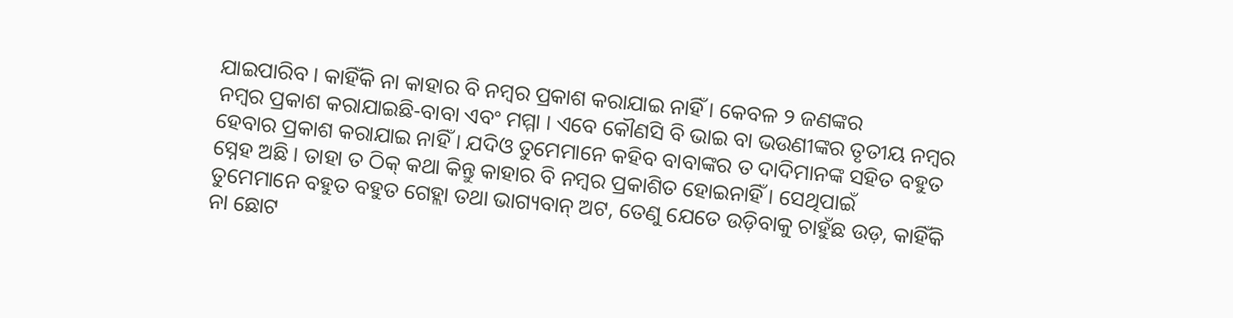ଯାଇପାରିବ । କାହିଁକି ନା କାହାର ବି ନମ୍ବର ପ୍ରକାଶ କରାଯାଇ ନାହିଁ । କେବଳ ୨ ଜଣଙ୍କର
ନମ୍ବର ପ୍ରକାଶ କରାଯାଇଛି-ବାବା ଏବଂ ମମ୍ମା । ଏବେ କୌଣସି ବି ଭାଇ ବା ଭଉଣୀଙ୍କର ତୃତୀୟ ନମ୍ବର
ହେବାର ପ୍ରକାଶ କରାଯାଇ ନାହିଁ । ଯଦିଓ ତୁମେମାନେ କହିବ ବାବାଙ୍କର ତ ଦାଦିମାନଙ୍କ ସହିତ ବହୁତ
ସ୍ନେହ ଅଛି । ତାହା ତ ଠିକ୍ କଥା କିନ୍ତୁ କାହାର ବି ନମ୍ବର ପ୍ରକାଶିତ ହୋଇନାହିଁ । ସେଥିପାଇଁ
ତୁମେମାନେ ବହୁତ ବହୁତ ଗେହ୍ଲା ତଥା ଭାଗ୍ୟବାନ୍ ଅଟ, ତେଣୁ ଯେତେ ଉଡ଼ିବାକୁ ଚାହୁଁଛ ଉଡ଼, କାହିଁକି
ନା ଛୋଟ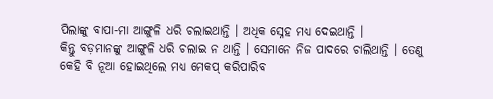ପିଲାଙ୍କୁ ବାପା-ମା ଆଙ୍ଗୁଳି ଧରି ଚଲାଇଥାନ୍ତି । ଅଧିକ ସ୍ନେହ ମଧ୍ୟ ଦେଇଥାନ୍ତି ।
କିନ୍ତୁ ବଡ଼ମାନଙ୍କୁ ଆଙ୍ଗୁଳି ଧରି ଚଲାଇ ନ ଥାନ୍ତି । ସେମାନେ ନିଜ ପାଦରେ ଚାଲିଥାନ୍ତି । ତେଣୁ
କେହି ବି ନୂଆ ହୋଇଥିଲେ ମଧ୍ୟ ମେକପ୍ କରିପାରିବ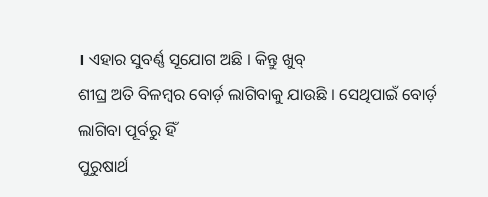। ଏହାର ସୁବର୍ଣ୍ଣ ସୂଯୋଗ ଅଛି । କିନ୍ତୁ ଖୁବ୍
ଶୀଘ୍ର ଅତି ବିଳମ୍ବର ବୋର୍ଡ଼ ଲାଗିବାକୁ ଯାଉଛି । ସେଥିପାଇଁ ବୋର୍ଡ଼ ଲାଗିବା ପୂର୍ବରୁ ହିଁ
ପୁରୁଷାର୍ଥ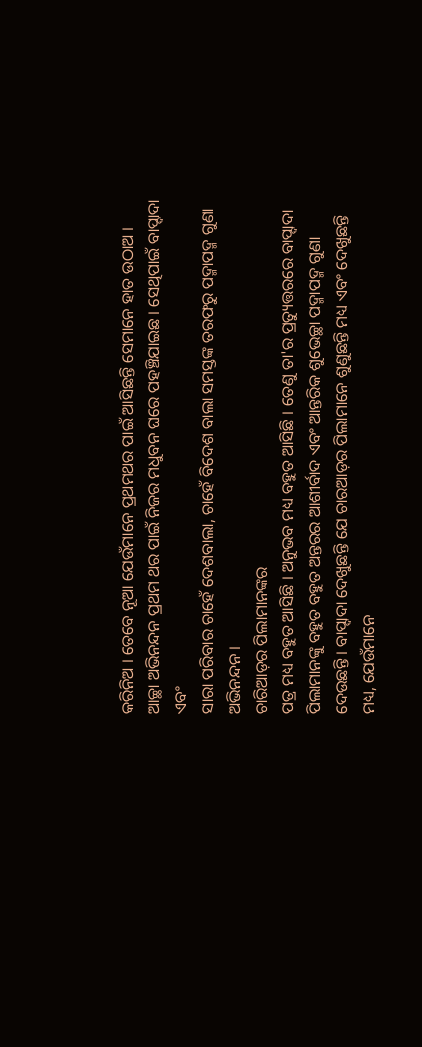କରିନିଅ । ତେବେ ନୂଆ ଯେଉଁମାନେ ପ୍ରଥମଥର ପାଇଁ ଆସିଛନ୍ତି ସେମାନେ ହାତ ଉଠାଅ ।
ଆଚ୍ଛା ଅଭିନନ୍ଦନ ପ୍ରଥମ ଥର ପାଇଁ ନିଜର ମଧୁବନ ଘରେ ପହଞ୍ଚିଯାଇଛ । ସେଥିପାଇଁ ବାପ୍ଦାଦା ଏବଂ
ସାରା ପରିବାର ଚାହେଁ ଦେଶବାଲା, ଚାହେଁ ବିଦେଶ ବାଲା ସମସ୍ତଙ୍କ ତରଫରୁ ପଦ୍ମାପଦ୍ମ ଗୁଣା
ଅଭିନନ୍ଦନ ।
ଚାରିଆଡ଼ର ପିଲାମାନଙ୍କର
ପତ୍ର ମଧ୍ୟ ବହୁତ ଆସିଛି । ଅନୁଭବ ମଧ୍ୟ ବହୁତ ଆସିଛି । ତେଣୁ ତା'ର ପ୍ରତ୍ୟୁତ୍ତରରେ ବାପ୍ଦାଦା
ପିଲାମାନଙ୍କୁ ବହୁତ ବହୁତ ଅନ୍ତରର ଆଶୀର୍ବାଦ ଏବଂ ଆନ୍ତରିକ ଶୁଭେଚ୍ଛା ପଦ୍ମାପଦ୍ମ ଗୁଣା
ଦେଉଛନ୍ତି । ବାପ୍ଦାଦା ଦେଖୁଛନ୍ତି ଯେ ଚାରଆଡ଼ର ପିଲାମାନେ ଶୁଣୁଛନ୍ତି ମଧ୍ୟ ଏବଂ ଦେଖୁଛନ୍ତି
ମଧ୍ୟ, ଯେଉଁମାନେ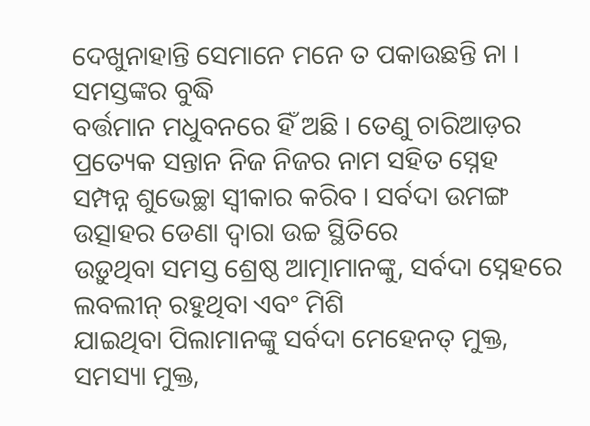ଦେଖୁନାହାନ୍ତି ସେମାନେ ମନେ ତ ପକାଉଛନ୍ତି ନା । ସମସ୍ତଙ୍କର ବୁଦ୍ଧି
ବର୍ତ୍ତମାନ ମଧୁବନରେ ହିଁ ଅଛି । ତେଣୁ ଚାରିଆଡ଼ର ପ୍ରତ୍ୟେକ ସନ୍ତାନ ନିଜ ନିଜର ନାମ ସହିତ ସ୍ନେହ
ସମ୍ପନ୍ନ ଶୁଭେଚ୍ଛା ସ୍ୱୀକାର କରିବ । ସର୍ବଦା ଉମଙ୍ଗ ଉତ୍ସାହର ଡେଣା ଦ୍ୱାରା ଉଚ୍ଚ ସ୍ଥିତିରେ
ଉଡ଼ୁଥିବା ସମସ୍ତ ଶ୍ରେଷ୍ଠ ଆତ୍ମାମାନଙ୍କୁ, ସର୍ବଦା ସ୍ନେହରେ ଲବଲୀନ୍ ରହୁଥିବା ଏବଂ ମିଶି
ଯାଇଥିବା ପିଲାମାନଙ୍କୁ ସର୍ବଦା ମେହେନତ୍ ମୁକ୍ତ, ସମସ୍ୟା ମୁକ୍ତ,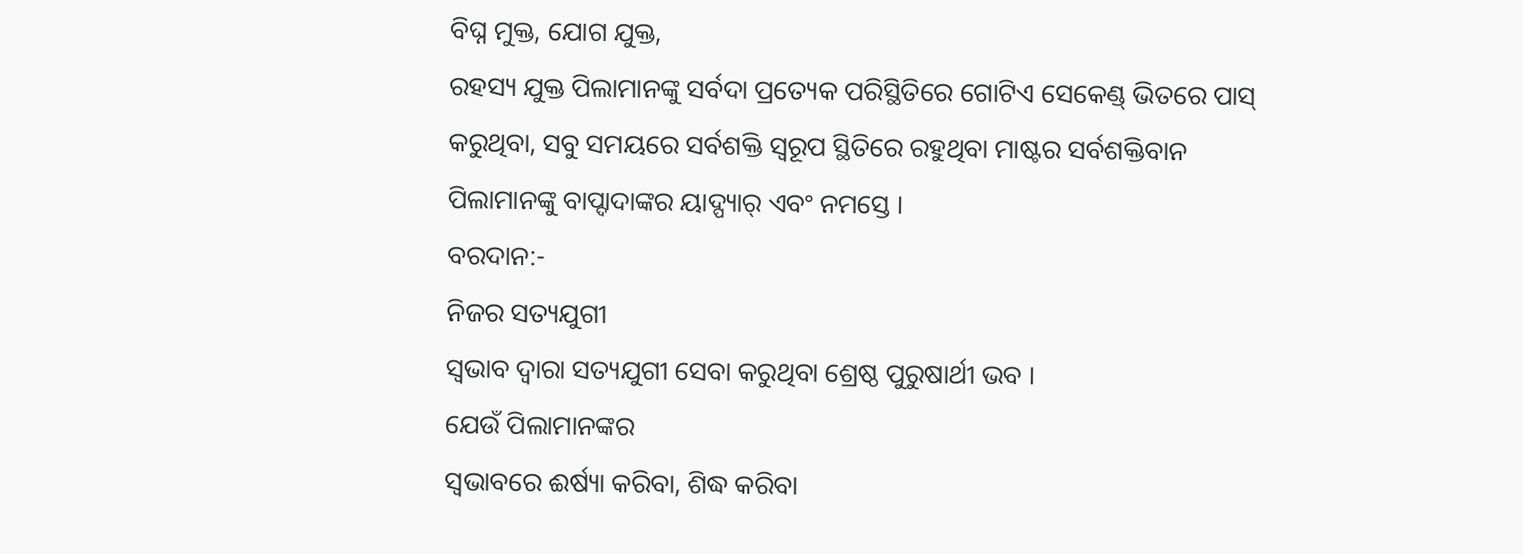ବିଘ୍ନ ମୁକ୍ତ, ଯୋଗ ଯୁକ୍ତ,
ରହସ୍ୟ ଯୁକ୍ତ ପିଲାମାନଙ୍କୁ ସର୍ବଦା ପ୍ରତ୍ୟେକ ପରିସ୍ଥିତିରେ ଗୋଟିଏ ସେକେଣ୍ଡ୍ ଭିତରେ ପାସ୍
କରୁଥିବା, ସବୁ ସମୟରେ ସର୍ବଶକ୍ତି ସ୍ୱରୂପ ସ୍ଥିତିରେ ରହୁଥିବା ମାଷ୍ଟର ସର୍ବଶକ୍ତିବାନ
ପିଲାମାନଙ୍କୁ ବାପ୍ଦାଦାଙ୍କର ୟାଦ୍ପ୍ୟାର୍ ଏବଂ ନମସ୍ତେ ।
ବରଦାନ:-
ନିଜର ସତ୍ୟଯୁଗୀ
ସ୍ୱଭାବ ଦ୍ୱାରା ସତ୍ୟଯୁଗୀ ସେବା କରୁଥିବା ଶ୍ରେଷ୍ଠ ପୁରୁଷାର୍ଥୀ ଭବ ।
ଯେଉଁ ପିଲାମାନଙ୍କର
ସ୍ୱଭାବରେ ଈର୍ଷ୍ୟା କରିବା, ଶିଦ୍ଧ କରିବା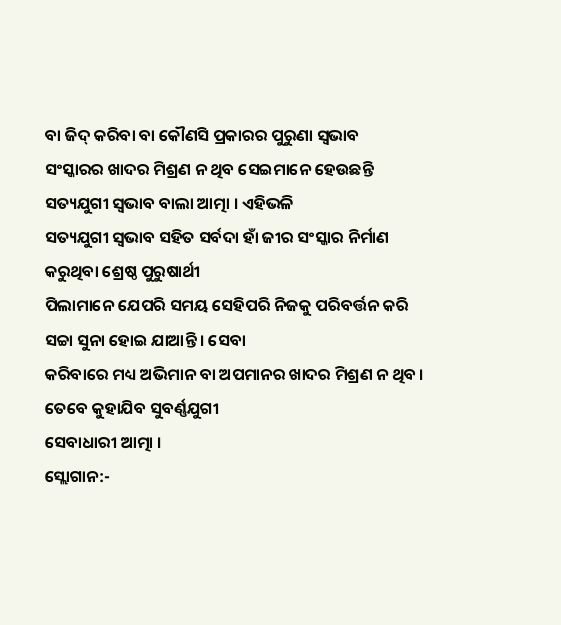ବା ଜିଦ୍ କରିବା ବା କୌଣସି ପ୍ରକାରର ପୁରୁଣା ସ୍ୱଭାବ
ସଂସ୍କାରର ଖାଦର ମିଶ୍ରଣ ନ ଥିବ ସେଇମାନେ ହେଉଛନ୍ତି ସତ୍ୟଯୁଗୀ ସ୍ୱଭାବ ବାଲା ଆତ୍ମା । ଏହିଭଳି
ସତ୍ୟଯୁଗୀ ସ୍ୱଭାବ ସହିତ ସର୍ବଦା ହାଁ ଜୀର ସଂସ୍କାର ନିର୍ମାଣ କରୁଥିବା ଶ୍ରେଷ୍ଠ ପୁରୁଷାର୍ଥୀ
ପିଲାମାନେ ଯେପରି ସମୟ ସେହିପରି ନିଜକୁ ପରିବର୍ତ୍ତନ କରି ସଚ୍ଚା ସୁନା ହୋଇ ଯାଆନ୍ତି । ସେବା
କରିବାରେ ମଧ୍ୟ ଅଭିମାନ ବା ଅପମାନର ଖାଦର ମିଶ୍ରଣ ନ ଥିବ । ତେବେ କୁହାଯିବ ସୁବର୍ଣ୍ଣଯୁଗୀ
ସେବାଧାରୀ ଆତ୍ମା ।
ସ୍ଲୋଗାନ:-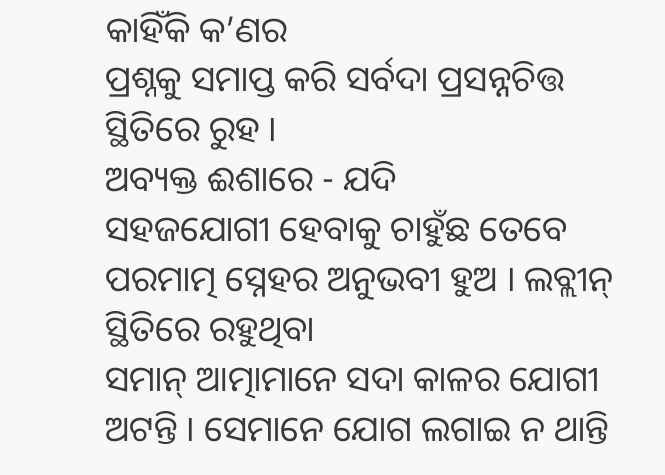କାହିଁକି କ’ଣର
ପ୍ରଶ୍ନକୁ ସମାପ୍ତ କରି ସର୍ବଦା ପ୍ରସନ୍ନଚିତ୍ତ ସ୍ଥିତିରେ ରୁହ ।
ଅବ୍ୟକ୍ତ ଈଶାରେ - ଯଦି
ସହଜଯୋଗୀ ହେବାକୁ ଚାହୁଁଛ ତେବେ ପରମାତ୍ମ ସ୍ନେହର ଅନୁଭବୀ ହୁଅ । ଲବ୍ଲୀନ୍ ସ୍ଥିତିରେ ରହୁଥିବା
ସମାନ୍ ଆତ୍ମାମାନେ ସଦା କାଳର ଯୋଗୀ ଅଟନ୍ତି । ସେମାନେ ଯୋଗ ଲଗାଇ ନ ଥାନ୍ତି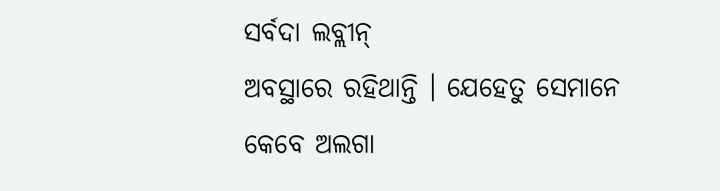ସର୍ବଦା ଲବ୍ଲୀନ୍
ଅବସ୍ଥାରେ ରହିଥାନ୍ତି । ଯେହେତୁ ସେମାନେ କେବେ ଅଲଗା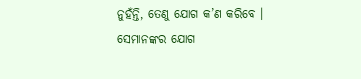ନୁହଁନ୍ତି, ତେଣୁ ଯୋଗ କ’ଣ କରିବେ ।
ସେମାନଙ୍କର ଯୋଗ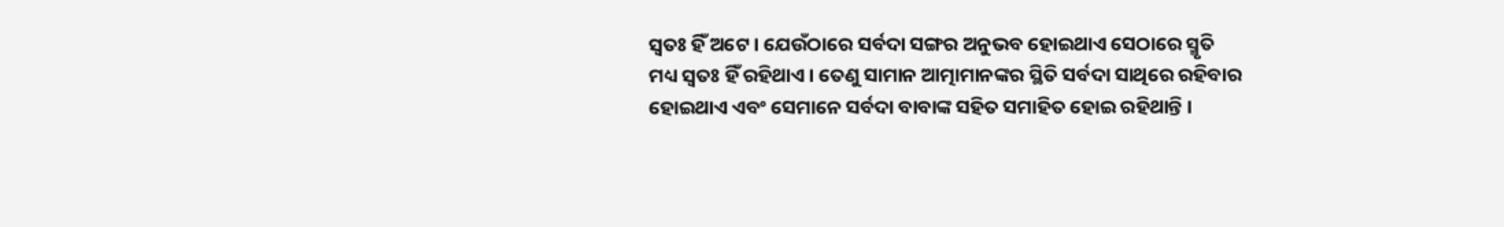ସ୍ୱତଃ ହିଁ ଅଟେ । ଯେଉଁଠାରେ ସର୍ବଦା ସଙ୍ଗର ଅନୁଭବ ହୋଇଥାଏ ସେଠାରେ ସ୍ମୃତି
ମଧ୍ୟ ସ୍ୱତଃ ହିଁ ରହିଥାଏ । ତେଣୁ ସାମାନ ଆତ୍ମାମାନଙ୍କର ସ୍ଥିତି ସର୍ବଦା ସାଥିରେ ରହିବାର
ହୋଇଥାଏ ଏବଂ ସେମାନେ ସର୍ବଦା ବାବାଙ୍କ ସହିତ ସମାହିତ ହୋଇ ରହିଥାନ୍ତି ।